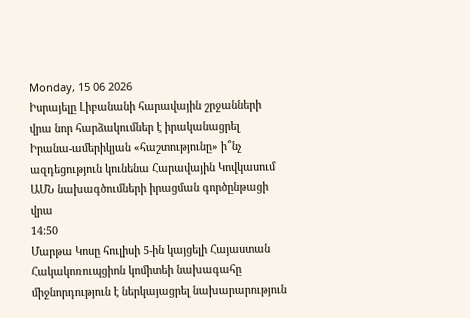Monday, 15 06 2026
Իսրայելը Լիբանանի հարավային շրջանների վրա նոր հարձակումներ է իրականացրել
Իրանա-ամերիկյան «հաշտությունը» ի՞նչ ազդեցություն կունենա Հարավային Կովկասում ԱՄՆ նախագծումների իրացման գործընթացի վրա
14:50
Մարթա Կոսը հուլիսի 5-ին կայցելի Հայաստան
Հակակոռուպցիոն կոմիտեի նախագահը միջնորդություն է ներկայացրել նախարարություն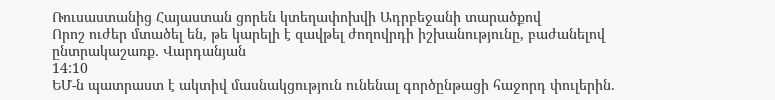Ռուսաստանից Հայաստան ցորեն կտեղափոխվի Ադրբեջանի տարածքով
Որոշ ուժեր մտածել են, թե կարելի է զավթել ժողովրդի իշխանությունը, բաժանելով ընտրակաշառք․ Վարդանյան
14:10
ԵՄ-ն պատրաստ է ակտիվ մասնակցություն ունենալ գործընթացի հաջորդ փուլերին.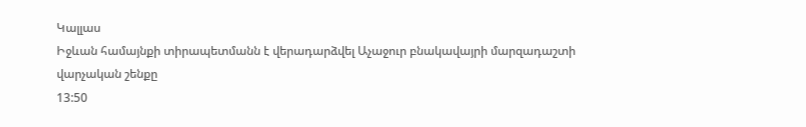Կալլաս
Իջևան համայնքի տիրապետմանն է վերադարձվել Աչաջուր բնակավայրի մարզադաշտի վարչական շենքը
13:50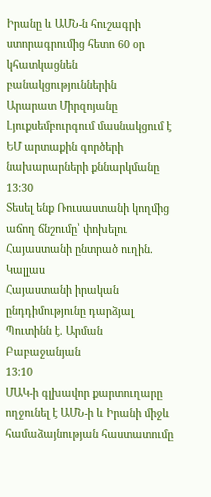Իրանը և ԱՄՆ-ն հուշագրի ստորագրումից հետո 60 օր կհատկացնեն բանակցություններին
Արարատ Միրզոյանը Լյուքսեմբուրգում մասնակցում է ԵՄ արտաքին գործերի նախարարների քննարկմանը
13:30
Տեսել ենք Ռուսաստանի կողմից աճող ճնշումը՝ փոխելու Հայաստանի ընտրած ուղին. Կալլաս
Հայաստանի իրական ընդդիմությունը դարձյալ Պուտինն է. Արման Բաբաջանյան
13:10
ՄԱԿ-ի գլխավոր քարտուղարը ողջունել է ԱՄՆ-ի և Իրանի միջև համաձայնության հաստատումը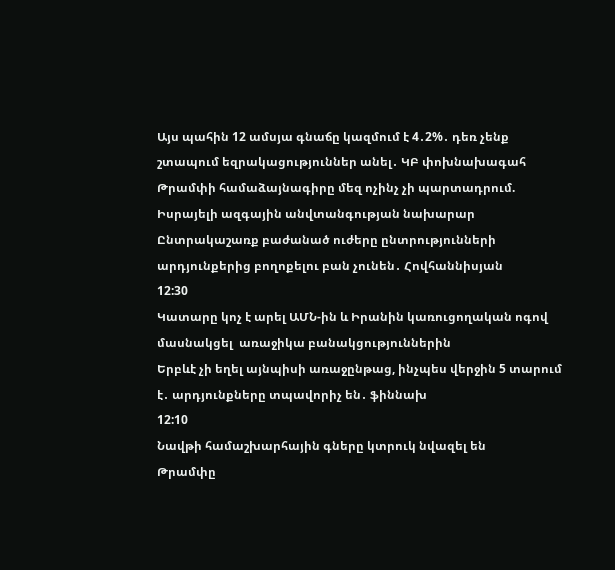Այս պահին 12 ամսյա գնաճը կազմում է 4․2%․ դեռ չենք շտապում եզրակացություններ անել․ ԿԲ փոխնախագահ
Թրամփի համաձայնագիրը մեզ ոչինչ չի պարտադրում. Իսրայելի ազգային անվտանգության նախարար
Ընտրակաշառք բաժանած ուժերը ընտրությունների արդյունքերից բողոքելու բան չունեն․ Հովհաննիսյան
12:30
Կատարը կոչ է արել ԱՄՆ-ին և Իրանին կառուցողական ոգով մասնակցել  առաջիկա բանակցություններին
Երբևէ չի եղել այնպիսի առաջընթաց, ինչպես վերջին 5 տարում է․ արդյունքները տպավորիչ են․ ֆիննախ
12:10
Նավթի համաշխարհային գները կտրուկ նվազել են
Թրամփը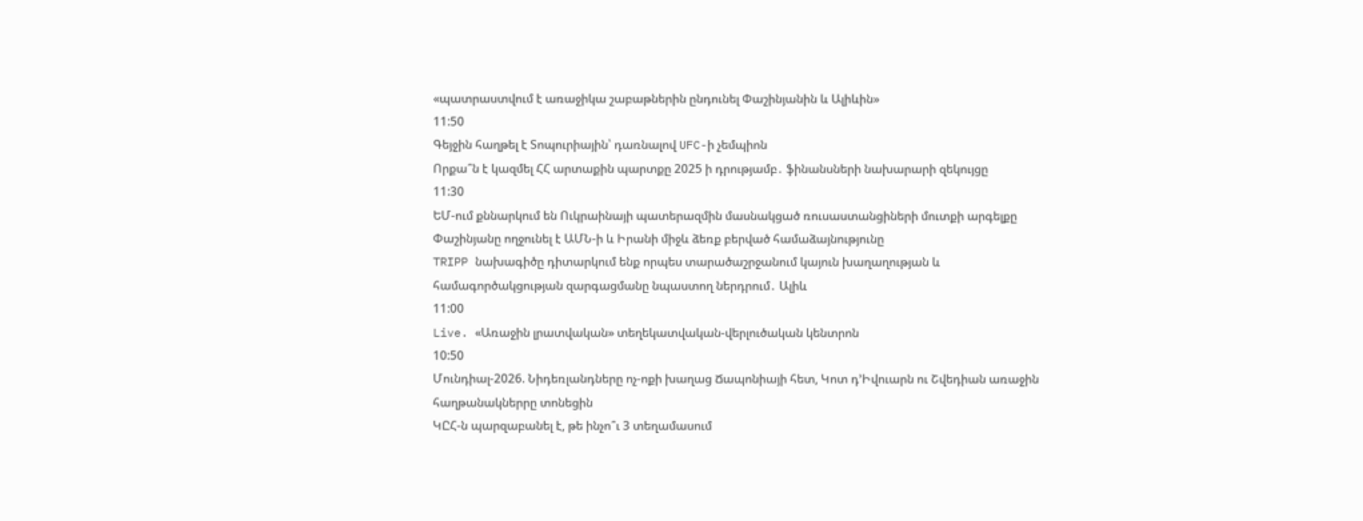«պատրաստվում է առաջիկա շաբաթներին ընդունել Փաշինյանին և Ալիևին»
11:50
Գեյջին հաղթել է Տոպուրիային՝ դառնալով UFC-ի չեմպիոն
Որքա՞ն է կազմել ՀՀ արտաքին պարտքը 2025 ի դրությամբ․ ֆինանսների նախարարի զեկույցը
11:30
ԵՄ-ում քննարկում են Ուկրաինայի պատերազմին մասնակցած ռուսաստանցիների մուտքի արգելքը
Փաշինյանը ողջունել է ԱՄՆ-ի և Իրանի միջև ձեռք բերված համաձայնությունը
TRIPP նախագիծը դիտարկում ենք որպես տարածաշրջանում կայուն խաղաղության և համագործակցության զարգացմանը նպաստող ներդրում․ Ալիև
11:00
Live. «Առաջին լրատվական» տեղեկատվական-վերլուծական կենտրոն
10:50
Մունդիալ-2026. Նիդեռլանդները ոչ-ոքի խաղաց Ճապոնիայի հետ, Կոտ դ’Իվուարն ու Շվեդիան առաջին հաղթանակներրը տոնեցին
ԿԸՀ-ն պարզաբանել է, թե ինչո՞ւ 3 տեղամասում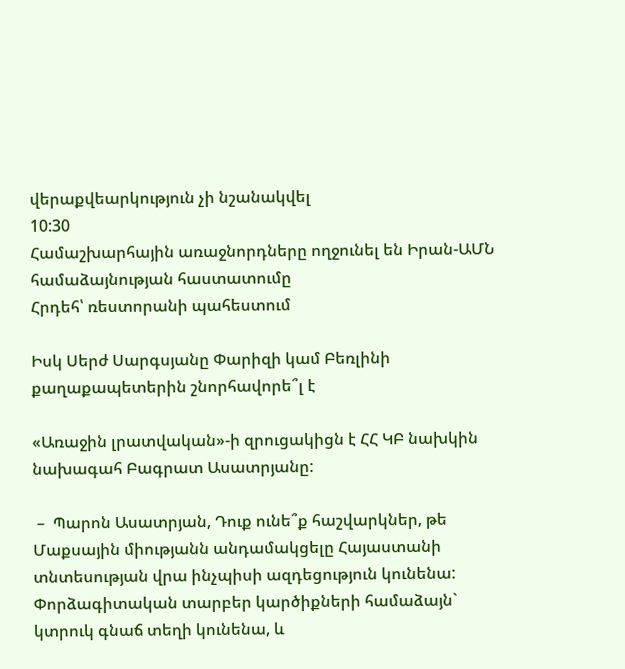վերաքվեարկություն չի նշանակվել
10:30
Համաշխարհային առաջնորդները ողջունել են Իրան-ԱՄՆ համաձայնության հաստատումը
Հրդեհ՝ ռեստորանի պահեստում

Իսկ Սերժ Սարգսյանը Փարիզի կամ Բեռլինի քաղաքապետերին շնորհավորե՞լ է

«Առաջին լրատվական»-ի զրուցակիցն է ՀՀ ԿԲ նախկին նախագահ Բագրատ Ասատրյանը:

 –  Պարոն Ասատրյան, Դուք ունե՞ք հաշվարկներ, թե Մաքսային միությանն անդամակցելը Հայաստանի տնտեսության վրա ինչպիսի ազդեցություն կունենա: Փորձագիտական տարբեր կարծիքների համաձայն` կտրուկ գնաճ տեղի կունենա, և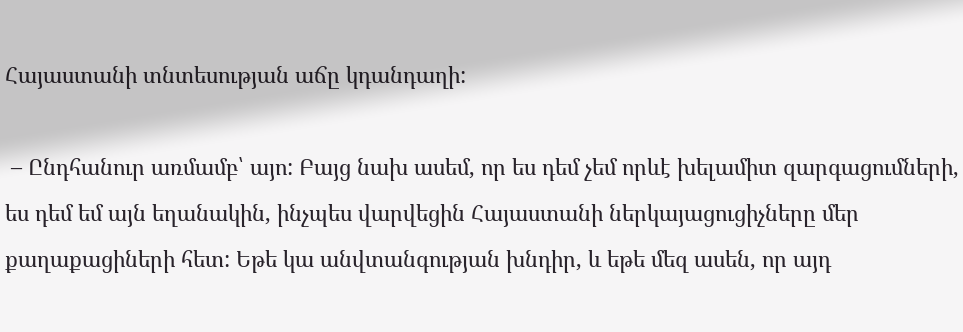Հայաստանի տնտեսության աճը կդանդաղի:

 – Ընդհանուր առմամբ՝ այո: Բայց նախ ասեմ, որ ես դեմ չեմ որևէ խելամիտ զարգացումների, ես դեմ եմ այն եղանակին, ինչպես վարվեցին Հայաստանի ներկայացուցիչները մեր քաղաքացիների հետ: Եթե կա անվտանգության խնդիր, և եթե մեզ ասեն, որ այդ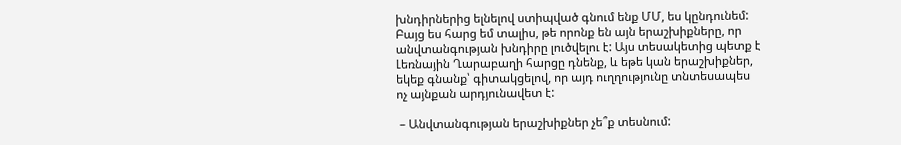խնդիրներից ելնելով ստիպված գնում ենք ՄՄ, ես կընդունեմ: Բայց ես հարց եմ տալիս, թե որոնք են այն երաշխիքները, որ անվտանգության խնդիրը լուծվելու է: Այս տեսակետից պետք է Լեռնային Ղարաբաղի հարցը դնենք, և եթե կան երաշխիքներ, եկեք գնանք՝ գիտակցելով, որ այդ ուղղությունը տնտեսապես ոչ այնքան արդյունավետ է:

 – Անվտանգության երաշխիքներ չե՞ք տեսնում: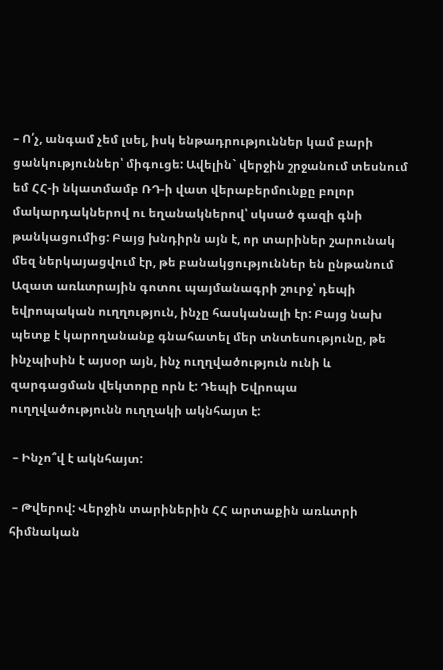– Ո՛չ, անգամ չեմ լսել, իսկ ենթադրություններ կամ բարի ցանկություններ՝ միգուցե: Ավելին` վերջին շրջանում տեսնում եմ ՀՀ-ի նկատմամբ ՌԴ-ի վատ վերաբերմունքը բոլոր մակարդակներով ու եղանակներով՝ սկսած գազի գնի թանկացումից: Բայց խնդիրն այն է, որ տարիներ շարունակ մեզ ներկայացվում էր, թե բանակցություններ են ընթանում Ազատ առևտրային գոտու պայմանագրի շուրջ՝ դեպի եվրոպական ուղղություն, ինչը հասկանալի էր: Բայց նախ պետք է կարողանանք գնահատել մեր տնտեսությունը, թե ինչպիսին է այսօր այն, ինչ ուղղվածություն ունի և զարգացման վեկտորը որն է: Դեպի Եվրոպա ուղղվածությունն ուղղակի ակնհայտ է:

 – Ինչո՞վ է ակնհայտ:

 – Թվերով: Վերջին տարիներին ՀՀ արտաքին առևտրի հիմնական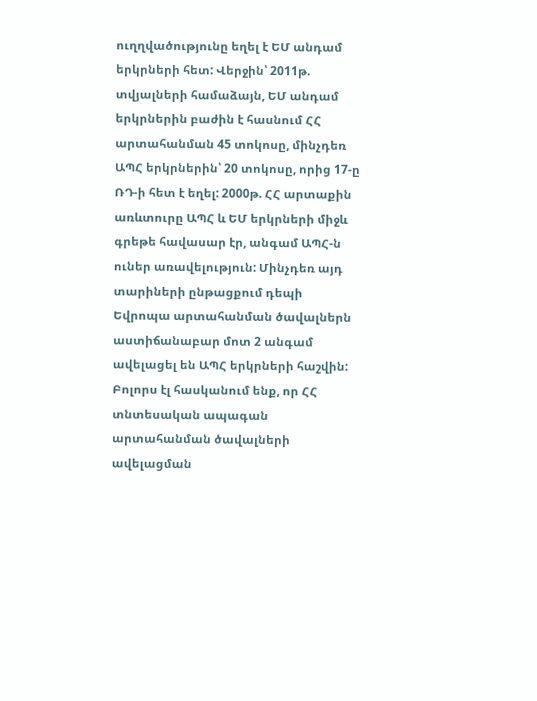ուղղվածությունը եղել է ԵՄ անդամ երկրների հետ: Վերջին՝ 2011թ. տվյալների համաձայն, ԵՄ անդամ երկրներին բաժին է հասնում ՀՀ արտահանման 45 տոկոսը, մինչդեռ ԱՊՀ երկրներին՝ 20 տոկոսը, որից 17-ը ՌԴ-ի հետ է եղել: 2000թ. ՀՀ արտաքին առևտուրը ԱՊՀ և ԵՄ երկրների միջև գրեթե հավասար էր, անգամ ԱՊՀ-ն ուներ առավելություն: Մինչդեռ այդ տարիների ընթացքում դեպի Եվրոպա արտահանման ծավալներն աստիճանաբար մոտ 2 անգամ ավելացել են ԱՊՀ երկրների հաշվին: Բոլորս էլ հասկանում ենք, որ ՀՀ տնտեսական ապագան արտահանման ծավալների ավելացման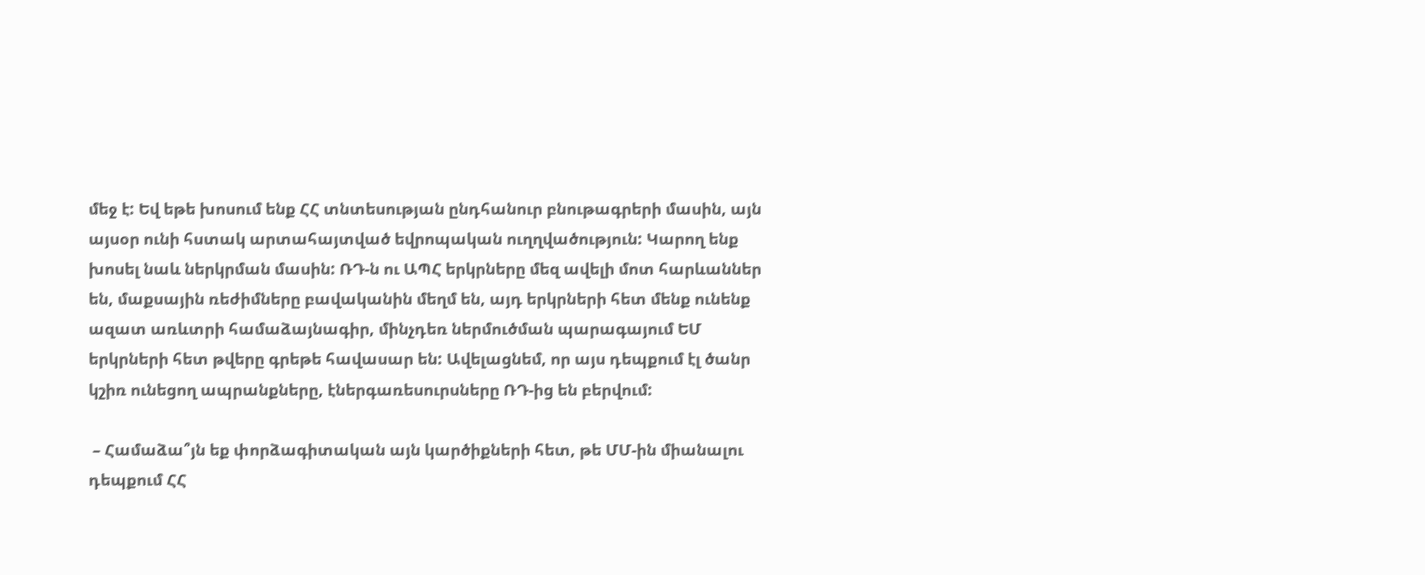մեջ է: Եվ եթե խոսում ենք ՀՀ տնտեսության ընդհանուր բնութագրերի մասին, այն այսօր ունի հստակ արտահայտված եվրոպական ուղղվածություն: Կարող ենք խոսել նաև ներկրման մասին: ՌԴ-ն ու ԱՊՀ երկրները մեզ ավելի մոտ հարևաններ են, մաքսային ռեժիմները բավականին մեղմ են, այդ երկրների հետ մենք ունենք ազատ առևտրի համաձայնագիր, մինչդեռ ներմուծման պարագայում ԵՄ երկրների հետ թվերը գրեթե հավասար են: Ավելացնեմ, որ այս դեպքում էլ ծանր կշիռ ունեցող ապրանքները, էներգառեսուրսները ՌԴ-ից են բերվում:

 – Համաձա՞յն եք փորձագիտական այն կարծիքների հետ, թե ՄՄ-ին միանալու դեպքում ՀՀ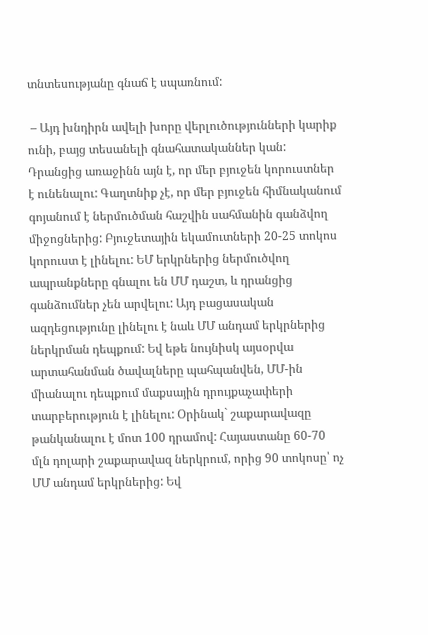տնտեսությանը գնաճ է սպառնում:

 – Այդ խնդիրն ավելի խորը վերլուծությունների կարիք ունի, բայց տեսանելի գնահատականներ կան: Դրանցից առաջինն այն է, որ մեր բյուջեն կորուստներ է ունենալու: Գաղտնիք չէ, որ մեր բյուջեն հիմնականում գոյանում է ներմուծման հաշվին սահմանին գանձվող միջոցներից: Բյուջետային եկամուտների 20-25 տոկոս կորուստ է լինելու: ԵՄ երկրներից ներմուծվող ապրանքները գնալու են ՄՄ դաշտ, և դրանցից գանձումներ չեն արվելու: Այդ բացասական ազդեցությունը լինելու է նաև ՄՄ անդամ երկրներից ներկրման դեպքում: Եվ եթե նույնիսկ այսօրվա արտահանման ծավալները պահպանվեն, ՄՄ-ին միանալու դեպքում մաքսային դրույքաչափերի տարբերություն է լինելու: Օրինակ` շաքարավազը թանկանալու է մոտ 100 դրամով: Հայաստանը 60-70 մլն դոլարի շաքարավազ ներկրում, որից 90 տոկոսը՝ ոչ ՄՄ անդամ երկրներից: Եվ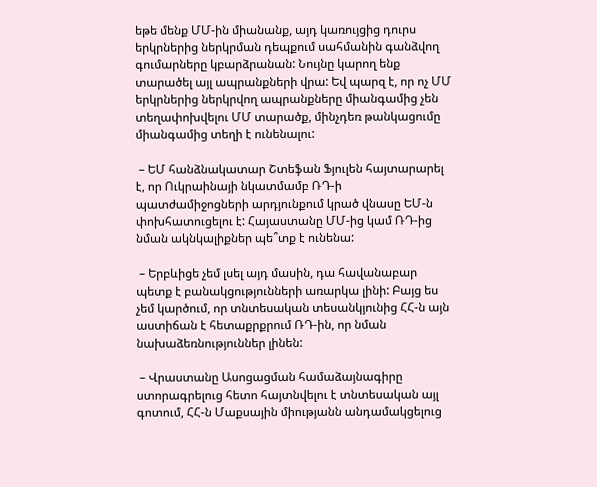եթե մենք ՄՄ-ին միանանք, այդ կառույցից դուրս երկրներից ներկրման դեպքում սահմանին գանձվող գումարները կբարձրանան: Նույնը կարող ենք տարածել այլ ապրանքների վրա: Եվ պարզ է, որ ոչ ՄՄ երկրներից ներկրվող ապրանքները միանգամից չեն տեղափոխվելու ՄՄ տարածք, մինչդեռ թանկացումը միանգամից տեղի է ունենալու:

 – ԵՄ հանձնակատար Շտեֆան Ֆյուլեն հայտարարել է, որ Ուկրաինայի նկատմամբ ՌԴ-ի պատժամիջոցների արդյունքում կրած վնասը ԵՄ-ն փոխհատուցելու է: Հայաստանը ՄՄ-ից կամ ՌԴ-ից նման ակնկալիքներ պե՞տք է ունենա:

 – Երբևիցե չեմ լսել այդ մասին, դա հավանաբար պետք է բանակցությունների առարկա լինի: Բայց ես չեմ կարծում, որ տնտեսական տեսանկյունից ՀՀ-ն այն աստիճան է հետաքրքրում ՌԴ-ին, որ նման նախաձեռնություններ լինեն:

 – Վրաստանը Ասոցացման համաձայնագիրը ստորագրելուց հետո հայտնվելու է տնտեսական այլ գոտում, ՀՀ-ն Մաքսային միությանն անդամակցելուց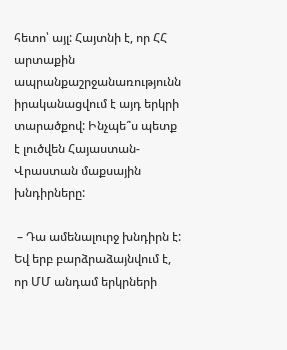հետո՝ այլ: Հայտնի է, որ ՀՀ արտաքին ապրանքաշրջանառությունն իրականացվում է այդ երկրի տարածքով: Ինչպե՞ս պետք է լուծվեն Հայաստան-Վրաստան մաքսային խնդիրները:

 – Դա ամենալուրջ խնդիրն է: Եվ երբ բարձրաձայնվում է, որ ՄՄ անդամ երկրների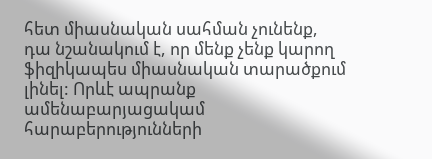հետ միասնական սահման չունենք, դա նշանակում է, որ մենք չենք կարող ֆիզիկապես միասնական տարածքում լինել: Որևէ ապրանք ամենաբարյացակամ հարաբերությունների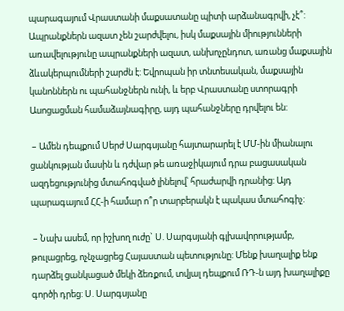պարագայում Վրաստանի մաքսատանը պիտի արձանագրվի, չէ՞: Ապրանքներն ազատ չեն շարժվելու, իսկ մաքսային միությունների առավելությունը ապրանքների ազատ, անխոչընդոտ, առանց մաքսային ձևակերպումների շարժն է: Եվրոպան իր տնտեսական, մաքսային կանոններն ու պահանջներն ունի, և երբ Վրաստանը ստորագրի Ասոցացման համաձայնագիրը, այդ պահանջները դրվելու են:

 – Ամեն դեպքում Սերժ Սարգսյանը հայտարարել է ՄՄ-ին միանալու ցանկության մասին և դժվար թե առաջիկայում դրա բացասական ազդեցությունից մտահոգված լինելով՝ հրաժարվի դրանից: Այդ պարագայում ՀՀ-ի համար ո՞ր տարբերակն է պակաս մտահոգիչ:

 – Նախ ասեմ, որ իշխող ուժը` Ս. Սարգսյանի գլխավորությամբ, թուլացրեց, ոչնչացրեց Հայաստան պետությունը: Մենք խաղալիք ենք դարձել ցանկացած մեկի ձեռքում, տվյալ դեպքում ՌԴ-ն այդ խաղալիքը գործի դրեց: Ս. Սարգսյանը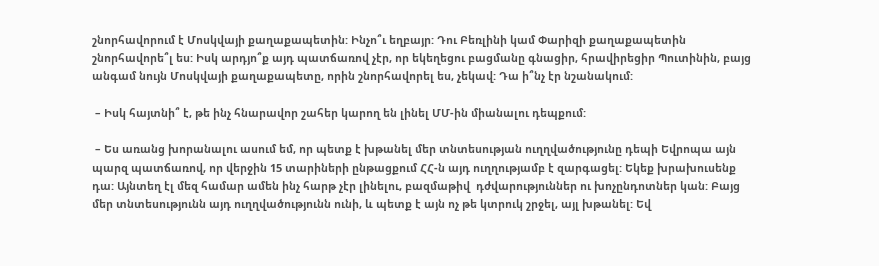շնորհավորում է Մոսկվայի քաղաքապետին: Ինչո՞ւ եղբայր: Դու Բեռլինի կամ Փարիզի քաղաքապետին շնորհավորե՞լ ես: Իսկ արդյո՞ք այդ պատճառով չէր, որ եկեղեցու բացմանը գնացիր, հրավիրեցիր Պուտինին, բայց անգամ նույն Մոսկվայի քաղաքապետը, որին շնորհավորել ես, չեկավ: Դա ի՞նչ էր նշանակում:

 – Իսկ հայտնի՞ է, թե ինչ հնարավոր շահեր կարող են լինել ՄՄ-ին միանալու դեպքում:

 – Ես առանց խորանալու ասում եմ, որ պետք է խթանել մեր տնտեսության ուղղվածությունը դեպի Եվրոպա այն պարզ պատճառով, որ վերջին 15 տարիների ընթացքում ՀՀ-ն այդ ուղղությամբ է զարգացել: Եկեք խրախուսենք դա: Այնտեղ էլ մեզ համար ամեն ինչ հարթ չէր լինելու, բազմաթիվ  դժվարություններ ու խոչընդոտներ կան: Բայց մեր տնտեսությունն այդ ուղղվածությունն ունի, և պետք է այն ոչ թե կտրուկ շրջել, այլ խթանել: Եվ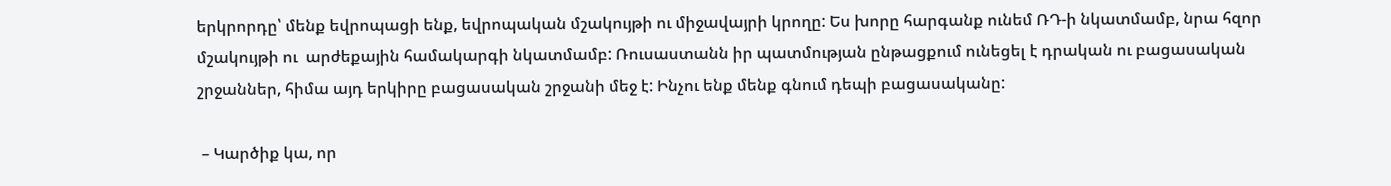երկրորդը՝ մենք եվրոպացի ենք, եվրոպական մշակույթի ու միջավայրի կրողը: Ես խորը հարգանք ունեմ ՌԴ-ի նկատմամբ, նրա հզոր մշակույթի ու  արժեքային համակարգի նկատմամբ: Ռուսաստանն իր պատմության ընթացքում ունեցել է դրական ու բացասական շրջաններ, հիմա այդ երկիրը բացասական շրջանի մեջ է: Ինչու ենք մենք գնում դեպի բացասականը:

 – Կարծիք կա, որ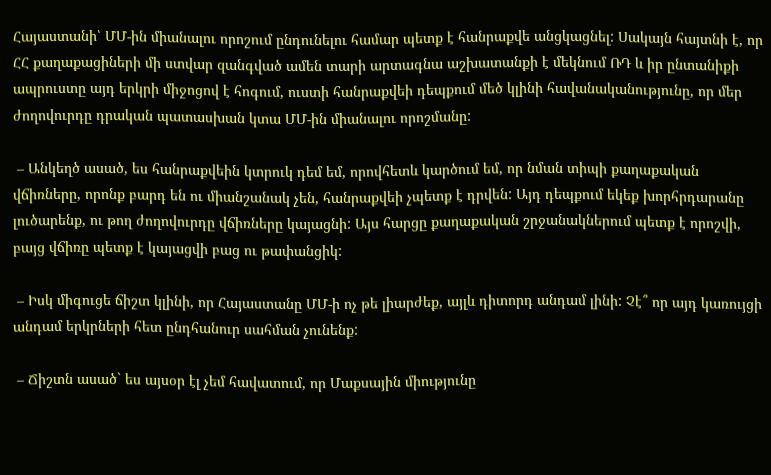Հայաստանի՝ ՄՄ-ին միանալու որոշում ընդունելու համար պետք է հանրաքվե անցկացնել: Սակայն հայտնի է, որ ՀՀ քաղաքացիների մի ստվար զանգված ամեն տարի արտագնա աշխատանքի է մեկնում ՌԴ և իր ընտանիքի ապրուստը այդ երկրի միջոցով է հոգում, ուստի հանրաքվեի դեպքում մեծ կլինի հավանականությունը, որ մեր ժողովուրդը դրական պատասխան կտա ՄՄ-ին միանալու որոշմանը:

 – Անկեղծ ասած, ես հանրաքվեին կտրուկ դեմ եմ, որովհետև կարծում եմ, որ նման տիպի քաղաքական վճիռները, որոնք բարդ են ու միանշանակ չեն, հանրաքվեի չպետք է դրվեն: Այդ դեպքում եկեք խորհրդարանը լուծարենք, ու թող ժողովուրդը վճիռները կայացնի: Այս հարցը քաղաքական շրջանակներում պետք է որոշվի, բայց վճիռը պետք է կայացվի բաց ու թափանցիկ:

 – Իսկ միգուցե ճիշտ կլինի, որ Հայաստանը ՄՄ-ի ոչ թե լիարժեք, այլև դիտորդ անդամ լինի: Չէ՞ որ այդ կառույցի անդամ երկրների հետ ընդհանուր սահման չունենք:

 – Ճիշտն ասած` ես այսօր էլ չեմ հավատում, որ Մաքսային միությունը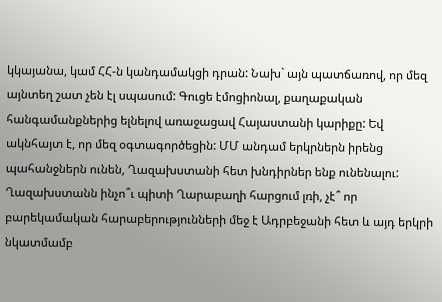կկայանա, կամ ՀՀ-ն կանդամակցի դրան: Նախ` այն պատճառով, որ մեզ այնտեղ շատ չեն էլ սպասում: Գուցե էմոցիոնալ, քաղաքական հանգամանքներից ելնելով առաջացավ Հայաստանի կարիքը: Եվ ակնհայտ է, որ մեզ օգտագործեցին: ՄՄ անդամ երկրներն իրենց պահանջներն ունեն, Ղազախստանի հետ խնդիրներ ենք ունենալու: Ղազախստանն ինչո՞ւ պիտի Ղարաբաղի հարցում լռի, չէ՞ որ բարեկամական հարաբերությունների մեջ է Ադրբեջանի հետ և այդ երկրի նկատմամբ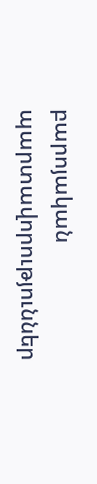բարոյական պարտավորություններ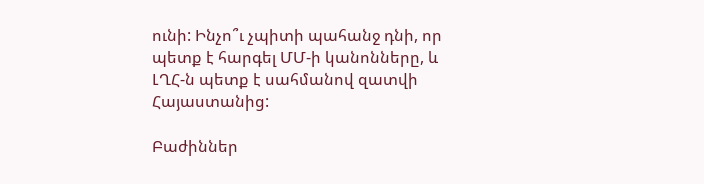ունի: Ինչո՞ւ չպիտի պահանջ դնի, որ պետք է հարգել ՄՄ-ի կանոնները, և ԼՂՀ-ն պետք է սահմանով զատվի Հայաստանից:

Բաժիններ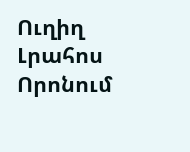Ուղիղ
Լրահոս
Որոնում